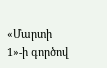«Մարտի 1»-ի գործով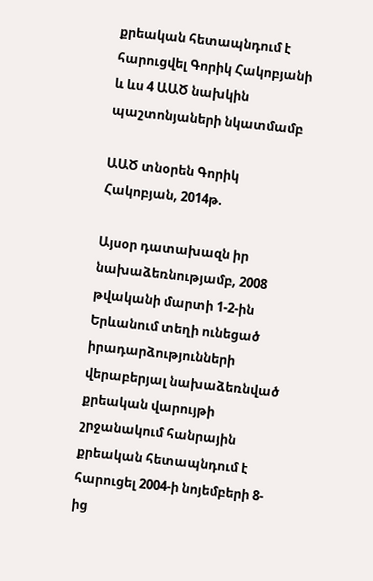քրեական հետապնդում է հարուցվել Գորիկ Հակոբյանի և ևս 4 ԱԱԾ նախկին պաշտոնյաների նկատմամբ

ԱԱԾ տնօրեն Գորիկ Հակոբյան, 2014թ.

Այսօր դատախազն իր նախաձեռնությամբ, 2008 թվականի մարտի 1-2-ին Երևանում տեղի ունեցած իրադարձությունների վերաբերյալ նախաձեռնված քրեական վարույթի շրջանակում հանրային քրեական հետապնդում է հարուցել 2004-ի նոյեմբերի 8-ից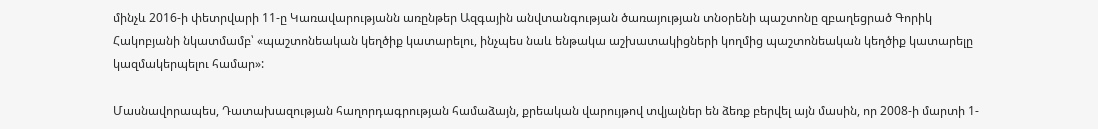մինչև 2016-ի փետրվարի 11-ը Կառավարությանն առընթեր Ազգային անվտանգության ծառայության տնօրենի պաշտոնը զբաղեցրած Գորիկ Հակոբյանի նկատմամբ՝ «պաշտոնեական կեղծիք կատարելու, ինչպես նաև ենթակա աշխատակիցների կողմից պաշտոնեական կեղծիք կատարելը կազմակերպելու համար»:

Մասնավորապես, Դատախազության հաղորդագրության համաձայն, քրեական վարույթով տվյալներ են ձեռք բերվել այն մասին, որ 2008-ի մարտի 1-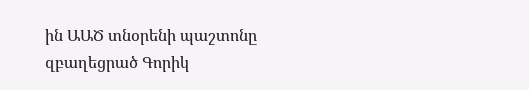ին ԱԱԾ տնօրենի պաշտոնը զբաղեցրած Գորիկ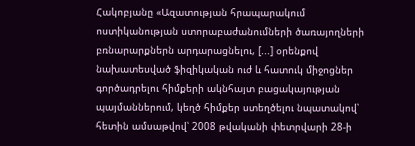Հակոբյանը «Ազատության հրապարակում ոստիկանության ստորաբաժանումների ծառայողների բռնարարքներն արդարացնելու, [...] օրենքով նախատեսված ֆիզիկական ուժ և հատուկ միջոցներ գործադրելու հիմքերի ակնհայտ բացակայության պայմաններում, կեղծ հիմքեր ստեղծելու նպատակով՝ հետին ամսաթվով՝ 2008 թվականի փետրվարի 28-ի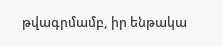թվագրմամբ, իր ենթակա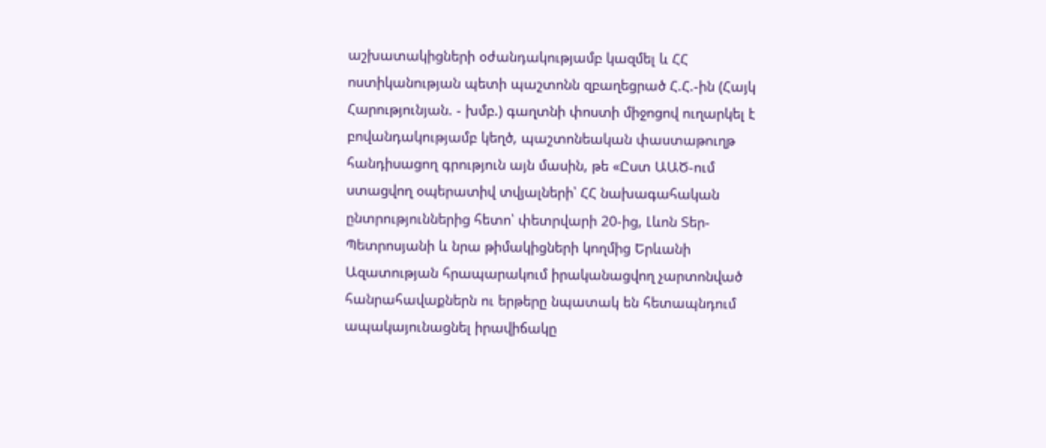աշխատակիցների օժանդակությամբ կազմել և ՀՀ ոստիկանության պետի պաշտոնն զբաղեցրած Հ.Հ.-ին (Հայկ Հարությունյան. - խմբ.) գաղտնի փոստի միջոցով ուղարկել է բովանդակությամբ կեղծ, պաշտոնեական փաստաթուղթ հանդիսացող գրություն այն մասին, թե «Ըստ ԱԱԾ-ում ստացվող օպերատիվ տվյալների՝ ՀՀ նախագահական ընտրություններից հետո՝ փետրվարի 20-ից, Լևոն Տեր-Պետրոսյանի և նրա թիմակիցների կողմից Երևանի Ազատության հրապարակում իրականացվող չարտոնված հանրահավաքներն ու երթերը նպատակ են հետապնդում ապակայունացնել իրավիճակը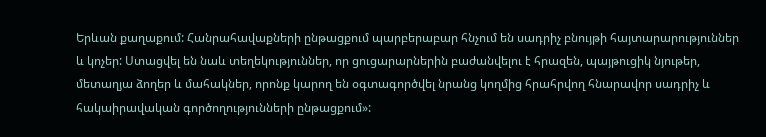Երևան քաղաքում: Հանրահավաքների ընթացքում պարբերաբար հնչում են սադրիչ բնույթի հայտարարություններ և կոչեր: Ստացվել են նաև տեղեկություններ, որ ցուցարարներին բաժանվելու է հրազեն, պայթուցիկ նյութեր, մետաղյա ձողեր և մահակներ, որոնք կարող են օգտագործվել նրանց կողմից հրահրվող հնարավոր սադրիչ և հակաիրավական գործողությունների ընթացքում»: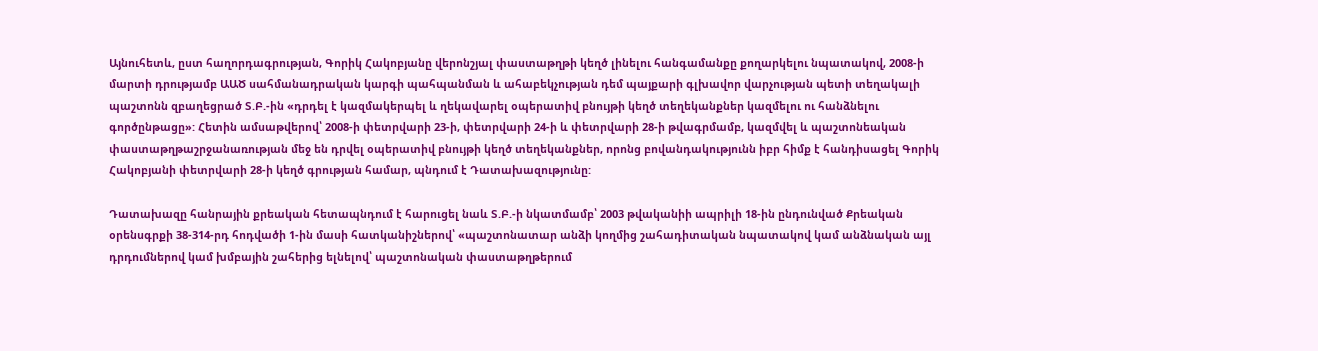Այնուհետև, ըստ հաղորդագրության, Գորիկ Հակոբյանը վերոնշյալ փաստաթղթի կեղծ լինելու հանգամանքը քողարկելու նպատակով, 2008-ի մարտի դրությամբ ԱԱԾ սահմանադրական կարգի պահպանման և ահաբեկչության դեմ պայքարի գլխավոր վարչության պետի տեղակալի պաշտոնն զբաղեցրած Տ.Բ.-ին «դրդել է կազմակերպել և ղեկավարել օպերատիվ բնույթի կեղծ տեղեկանքներ կազմելու ու հանձնելու գործընթացը»: Հետին ամսաթվերով՝ 2008-ի փետրվարի 23-ի, փետրվարի 24-ի և փետրվարի 28-ի թվագրմամբ, կազմվել և պաշտոնեական փաստաթղթաշրջանառության մեջ են դրվել օպերատիվ բնույթի կեղծ տեղեկանքներ, որոնց բովանդակությունն իբր հիմք է հանդիսացել Գորիկ Հակոբյանի փետրվարի 28-ի կեղծ գրության համար, պնդում է Դատախազությունը:

Դատախազը հանրային քրեական հետապնդում է հարուցել նաև Տ.Բ.-ի նկատմամբ՝ 2003 թվականիի ապրիլի 18-ին ընդունված Քրեական օրենսգրքի 38-314-րդ հոդվածի 1-ին մասի հատկանիշներով՝ «պաշտոնատար անձի կողմից շահադիտական նպատակով կամ անձնական այլ դրդումներով կամ խմբային շահերից ելնելով՝ պաշտոնական փաստաթղթերում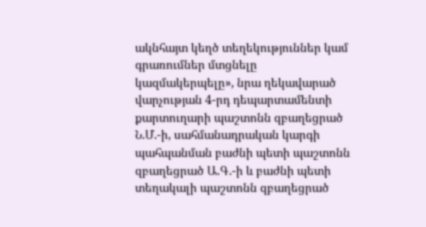ակնհայտ կեղծ տեղեկություններ կամ գրառումներ մտցնելը կազմակերպելը», նրա ղեկավարած վարչության 4-րդ դեպարտամենտի քարտուղարի պաշտոնն զբաղեցրած Ն.Մ.-ի, սահմանադրական կարգի պահպանման բաժնի պետի պաշտոնն զբաղեցրած Ա.Գ.-ի և բաժնի պետի տեղակալի պաշտոնն զբաղեցրած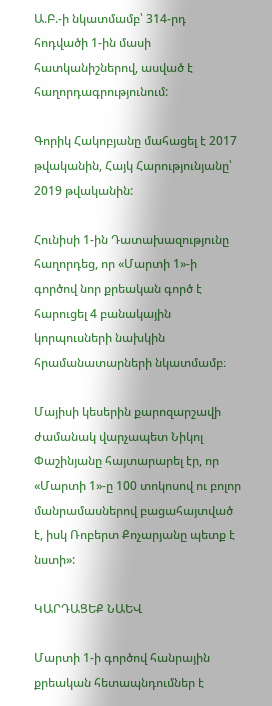Ա.Բ.-ի նկատմամբ՝ 314-րդ հոդվածի 1-ին մասի հատկանիշներով, ասված է հաղորդագրությունում:

Գորիկ Հակոբյանը մահացել է 2017 թվականին, Հայկ Հարությունյանը՝ 2019 թվականին:

Հունիսի 1-ին Դատախազությունը հաղորդեց, որ «Մարտի 1»-ի գործով նոր քրեական գործ է հարուցել 4 բանակային կորպուսների նախկին հրամանատարների նկատմամբ։

Մայիսի կեսերին քարոզարշավի ժամանակ վարչապետ Նիկոլ Փաշինյանը հայտարարել էր, որ «Մարտի 1»-ը 100 տոկոսով ու բոլոր մանրամասներով բացահայտված է, իսկ Ռոբերտ Քոչարյանը պետք է նստի»:

ԿԱՐԴԱՑԵՔ ՆԱԵՎ

Մարտի 1-ի գործով հանրային քրեական հետապնդումներ է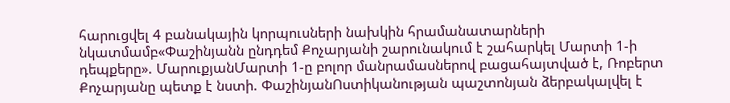հարուցվել 4 բանակային կորպուսների նախկին հրամանատարների նկատմամբ«Փաշինյանն ընդդեմ Քոչարյանի շարունակում է շահարկել Մարտի 1-ի դեպքերը». ՄարուքյանՄարտի 1-ը բոլոր մանրամասներով բացահայտված է, Ռոբերտ Քոչարյանը պետք է նստի. ՓաշինյանՈստիկանության պաշտոնյան ձերբակալվել է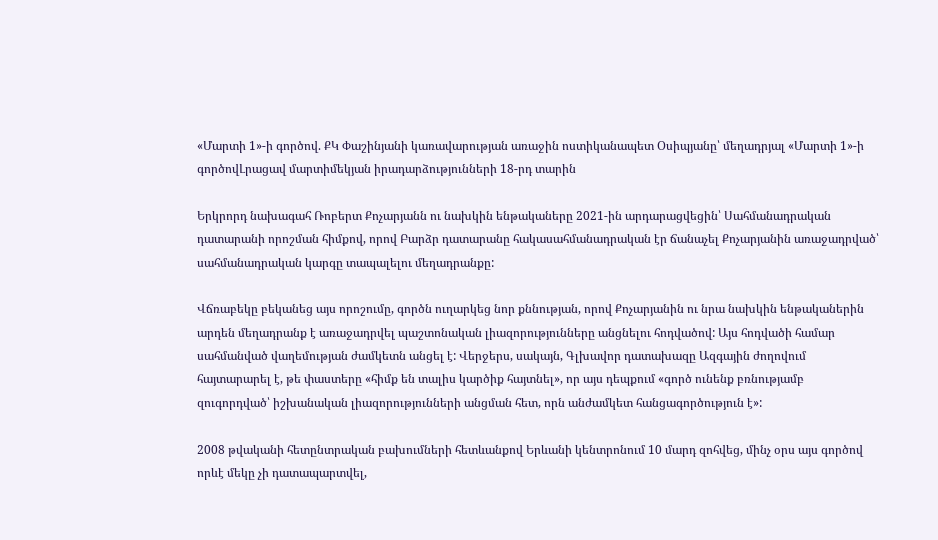«Մարտի 1»-ի գործով. ՔԿ Փաշինյանի կառավարության առաջին ոստիկանապետ Օսիպյանը՝ մեղադրյալ «Մարտի 1»-ի գործովԼրացավ մարտիմեկյան իրադարձությունների 18-րդ տարին

Երկրորդ նախագահ Ռոբերտ Քոչարյանն ու նախկին ենթակաները 2021-ին արդարացվեցին՝ Սահմանադրական դատարանի որոշման հիմքով, որով Բարձր դատարանը հակասահմանադրական էր ճանաչել Քոչարյանին առաջադրված՝ սահմանադրական կարգը տապալելու մեղադրանքը:

Վճռաբեկը բեկանեց այս որոշումը, գործն ուղարկեց նոր քննության, որով Քոչարյանին ու նրա նախկին ենթականերին արդեն մեղադրանք է առաջադրվել պաշտոնական լիազորությունները անցնելու հոդվածով: Այս հոդվածի համար սահմանված վաղեմության ժամկետն անցել է: Վերջերս, սակայն, Գլխավոր դատախազը Ազգային ժողովում հայտարարել է, թե փաստերը «հիմք են տալիս կարծիք հայտնել», որ այս դեպքում «գործ ունենք բռնությամբ զուգորդված՝ իշխանական լիազորությունների անցման հետ, որն անժամկետ հանցագործություն է»:

2008 թվականի հետընտրական բախումների հետևանքով Երևանի կենտրոնում 10 մարդ զոհվեց, մինչ օրս այս գործով որևէ մեկը չի դատապարտվել,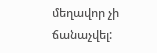մեղավոր չի ճանաչվել: